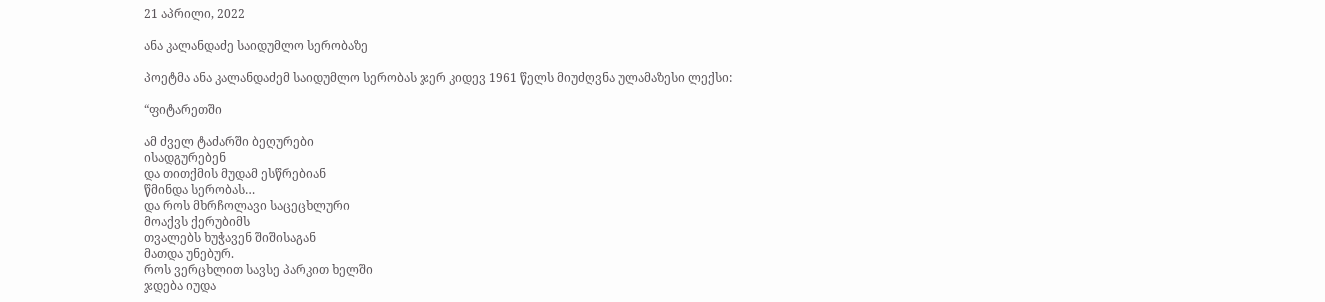21 აპრილი, 2022

ანა კალანდაძე საიდუმლო სერობაზე

პოეტმა ანა კალანდაძემ საიდუმლო სერობას ჯერ კიდევ 1961 წელს მიუძღვნა ულამაზესი ლექსი:

“ფიტარეთში

ამ ძველ ტაძარში ბეღურები
ისადგურებენ
და თითქმის მუდამ ესწრებიან
წმინდა სერობას…
და როს მხრჩოლავი საცეცხლური
მოაქვს ქერუბიმს
თვალებს ხუჭავენ შიშისაგან
მათდა უნებურ.
როს ვერცხლით სავსე პარკით ხელში
ჯდება იუდა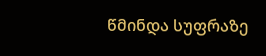წმინდა სუფრაზე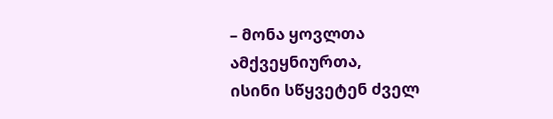– მონა ყოვლთა
ამქვეყნიურთა,
ისინი სწყვეტენ ძველ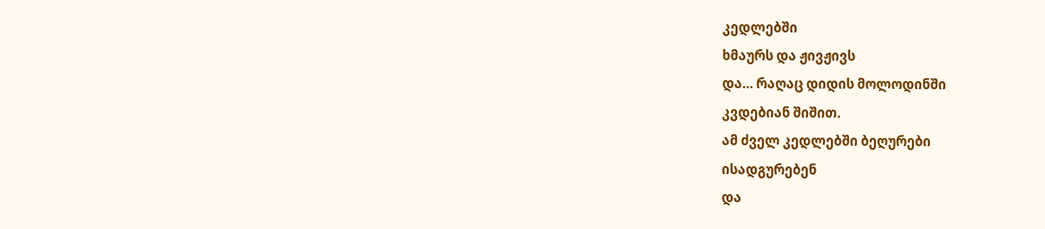კედლებში
ხმაურს და ჟივჟივს
და… რაღაც დიდის მოლოდინში
კვდებიან შიშით.
ამ ძველ კედლებში ბეღურები
ისადგურებენ
და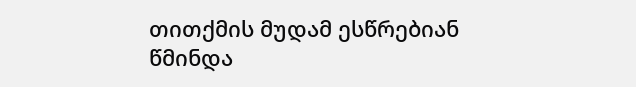თითქმის მუდამ ესწრებიან
წმინდა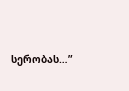სერობას…”